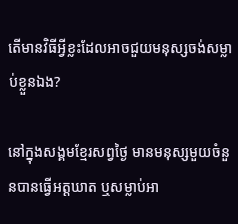តើមានវិធីអ្វីខ្លះដែលអាចជួយមនុស្សចង់សម្លាប់ខ្លួនឯង?

នៅក្នុងសង្គមខ្មែរសព្វថ្ងៃ មានមនុស្សមួយចំនួនបានធ្វើអត្តឃាត ឬសម្លាប់អា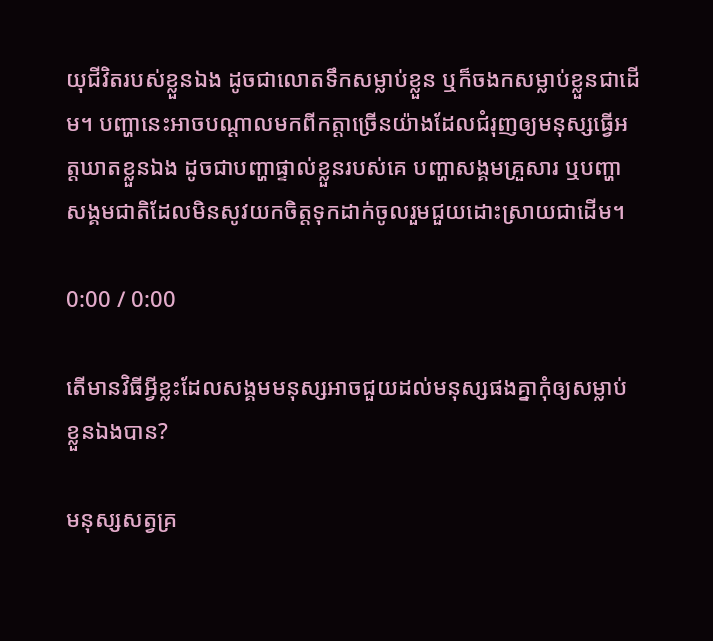យុជីវិតរបស់ខ្លួនឯង ដូចជាលោតទឹកសម្លាប់ខ្លួន ឬក៏ចងកសម្លាប់ខ្លួនជាដើម។ បញ្ហានេះអាចបណ្ដាលមកពីកត្តាច្រើនយ៉ាងដែលជំរុញឲ្យមនុស្សធ្វើអត្តឃាតខ្លួនឯង ដូចជាបញ្ហាផ្ទាល់ខ្លួនរបស់គេ បញ្ហាសង្គមគ្រួសារ ឬបញ្ហាសង្គមជាតិដែលមិនសូវយកចិត្តទុកដាក់ចូលរួមជួយដោះស្រាយជាដើម។

0:00 / 0:00

តើមានវិធីអ្វីខ្លះដែលសង្គមមនុស្សអាចជួយដល់មនុស្សផងគ្នាកុំឲ្យសម្លាប់ខ្លួនឯងបាន?

មនុស្សសត្វគ្រ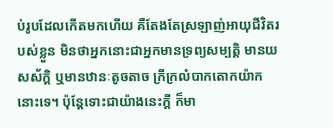ប់រូបដែលកើតមកហើយ គឺតែងតែស្រឡាញ់អាយុជីវិតរបស់ខ្លួន មិនថាអ្នកនោះជាអ្នកមានទ្រព្យសម្បត្តិ មានយសស័ក្ដិ ឬមានឋានៈតូចតាច ក្រីក្រលំបាកតោកយ៉ាកនោះទេ។ ប៉ុន្តែទោះជាយ៉ាងនេះក្តី ក៏មា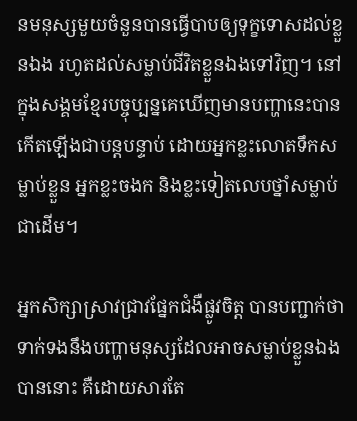នមនុស្សមួយចំនួនបានធ្វើបាបឲ្យទុក្ខទោសដល់ខ្លួនឯង រហូតដល់សម្លាប់ជីវិតខ្លួនឯងទៅវិញ។ នៅក្នុងសង្គមខ្មែរបច្ចុប្បន្នគេឃើញមានបញ្ហានេះបានកើតឡើងជាបន្តបន្ទាប់ ដោយអ្នកខ្លះលោតទឹកសម្លាប់ខ្លួន អ្នកខ្លះចងក និងខ្លះទៀតលេបថ្នាំសម្លាប់ជាដើម។

អ្នកសិក្សាស្រាវជ្រាវផ្នែកជំងឺផ្លូវចិត្ត បានបញ្ជាក់ថា ទាក់ទងនឹងបញ្ហាមនុស្សដែលអាចសម្លាប់ខ្លួនឯងបាននោះ គឺដោយសារតែ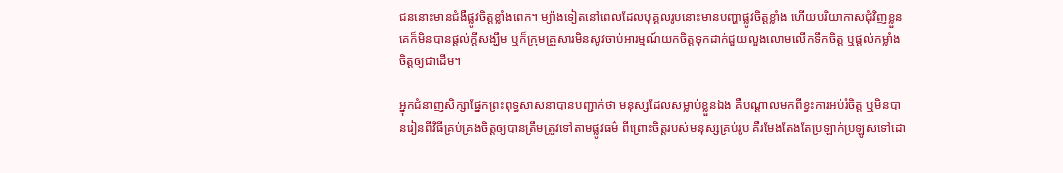ជននោះមានជំងឺផ្លូវចិត្តខ្លាំងពេក។ ម្យ៉ាងទៀតនៅពេលដែលបុគ្គលរូបនោះមានបញ្ហាផ្លូវចិត្តខ្លាំង ហើយបរិយាកាសជុំវិញខ្លួនគេក៏មិនបានផ្ដល់ក្តីសង្ឃឹម ឬក៏ក្រុមគ្រួសារមិនសូវចាប់អារម្មណ៍យកចិត្តទុកដាក់ជួយលួងលោមលើកទឹកចិត្ត ឬផ្ដល់កម្លាំងចិត្តឲ្យជាដើម។

អុ្នកជំនាញសិក្សាផ្នែកព្រះពុទ្ធសាសនាបានបញ្ជាក់ថា មនុស្សដែលសម្លាប់ខ្លួនឯង គឺបណ្ដាលមកពីខ្វះការអប់រំចិត្ត ឬមិនបានរៀនពីវិធីគ្រប់គ្រងចិត្តឲ្យបានត្រឹមត្រូវទៅតាមផ្លូវធម៌ ពីព្រោះចិត្តរបស់មនុស្សគ្រប់រូប គឺរមែងតែងតែប្រឡាក់ប្រឡូសទៅដោ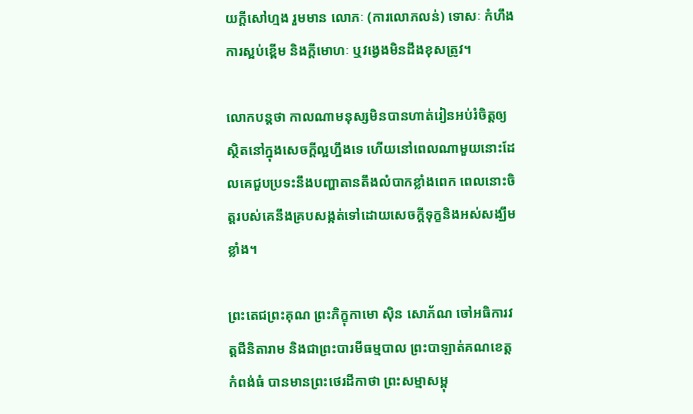យក្តីសៅហ្មង រួមមាន លោភៈ (ការលោភលន់) ទោសៈ កំហឹង ការស្អប់ខ្ពើម និងក្តីមោហៈ ឬវង្វេងមិនដឹងខុសត្រូវ។

លោកបន្តថា កាលណាមនុស្សមិនបានហាត់រៀនអប់រំចិត្តឲ្យស្ថិតនៅក្នុងសេចក្ដីល្អហ្នឹងទេ ហើយនៅពេលណាមួយនោះដែលគេជួបប្រទះនឹងបញ្ហាតានតឹងលំបាកខ្លាំងពេក ពេលនោះចិត្តរបស់គេនឹងគ្របសង្កត់ទៅដោយសេចក្ដីទុក្ខនិងអស់សង្ឃឹមខ្លាំង។

ព្រះតេជព្រះគុណ ព្រះភិក្ខុកាមោ ស៊ិន សោភ័ណ ចៅអធិការវត្តជីនិតារាម និងជាព្រះបារមីធម្មបាល ព្រះបាឡាត់គណខេត្តកំពង់ធំ បានមានព្រះថេរដីកាថា ព្រះសម្មាសម្ពុ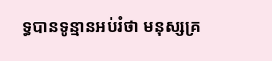ទ្ធបានទូន្មានអប់រំថា មនុស្សគ្រ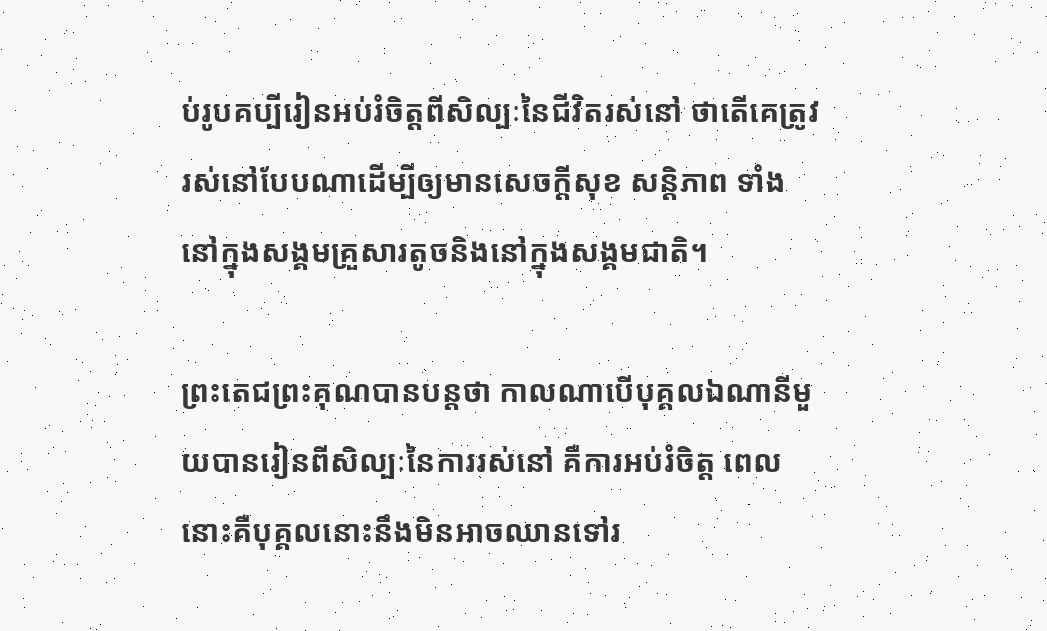ប់រូបគប្បីរៀនអប់រំចិត្តពីសិល្បៈនៃជីវិតរស់នៅ ថាតើគេត្រូវរស់នៅបែបណាដើម្បីឲ្យមានសេចក្ដីសុខ សន្តិភាព ទាំងនៅក្នុងសង្គមគ្រួសារតូចនិងនៅក្នុងសង្គមជាតិ។

ព្រះតេជព្រះគុណបានបន្តថា កាលណាបើបុគ្គលឯណានីមួយបានរៀនពីសិល្បៈនៃការរស់នៅ គឺការអប់រំចិត្ត ពេលនោះគឺបុគ្គលនោះនឹងមិនអាចឈានទៅរ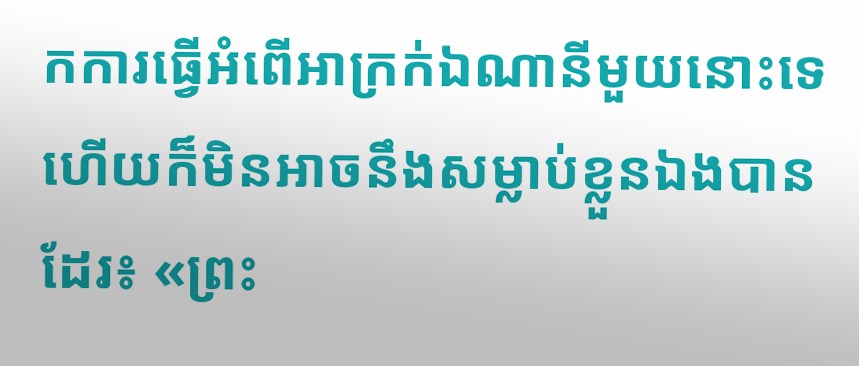កការធ្វើអំពើអាក្រក់ឯណានីមួយនោះទេ ហើយក៏មិនអាចនឹងសម្លាប់ខ្លួនឯងបានដែរ៖ «ព្រះ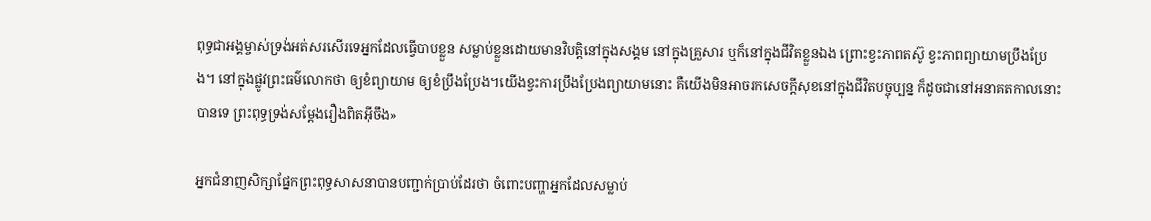ពុទ្ធជាអង្គម្ចាស់ទ្រង់អត់សរសើរទេអ្នកដែលធ្វើបាបខ្លួន សម្លាប់ខ្លួនដោយមានវិបត្តិនៅក្នុងសង្គម នៅក្នុងគ្រួសារ ឬក៏នៅក្នុងជីវិតខ្លួនឯង ព្រោះខ្វះភាពតស៊ូ ខ្វះភាពព្យាយាមប្រឹងប្រែង។ នៅក្នុងផ្លូវព្រះធម៌លោកថា ឲ្យខំព្យាយាម ឲ្យខំប្រឹងប្រែង។យើងខ្វះការប្រឹងប្រែងព្យាយាមនោះ គឺយើងមិនអាចរកសេចក្ដីសុខនៅក្នុងជីវិតបច្ចុប្បន្ន ក៏ដូចជានៅអនាគតកាលនោះបានទេ ព្រះពុទ្ធទ្រង់សម្ដែងរឿងពិតអ៊ីចឹង»

អ្នកជំនាញសិក្សាផ្នែកព្រះពុទ្ធសាសនាបានបញ្ជាក់ប្រាប់ដែរថា ចំពោះបញ្ហាអ្នកដែលសម្លាប់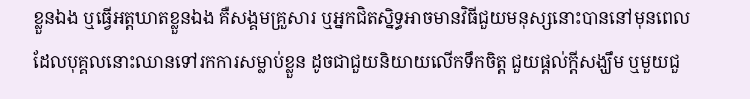ខ្លួនឯង ឬធ្វើអត្តឃាតខ្លួនឯង គឺសង្គមគ្រួសារ ឬអ្នកជិតស្និទ្ធអាចមានវិធីជួយមនុស្សនោះបាននៅមុនពេលដែលបុគ្គលនោះឈានទៅរកការសម្លាប់ខ្លួន ដូចជាជួយនិយាយលើកទឹកចិត្ត ជួយផ្ដល់ក្តីសង្ឃឹម ឬមួយជួ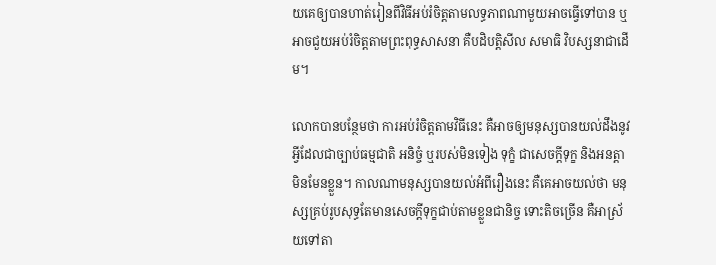យគេឲ្យបានហាត់រៀនពីវិធីអប់រំចិត្តតាមលទ្ធភាពណាមួយអាចធ្វើទៅបាន ឬអាចជួយអប់រំចិត្តតាមព្រះពុទ្ធសាសនា គឺបដិបត្តិសីល សមាធិ វិបស្សនាជាដើម។

លោកបានបន្ថែមថា ការអប់រំចិត្តតាមវិធីនេះ គឺអាចឲ្យមនុស្សបានយល់ដឹងនូវអ្វីដែលជាច្បាប់ធម្មជាតិ អនិច្ចំ ឬរបស់មិនទៀង ទុក្ខំ ជាសេចក្ដីទុក្ខ និងអនត្តា មិនមែនខ្លួន។ កាលណាមនុស្សបានយល់អំពីរឿងនេះ គឺគេអាចយល់ថា មនុស្សគ្រប់រូបសុទ្ធតែមានសេចក្ដីទុក្ខជាប់តាមខ្លួនជានិច្ច ទោះតិចច្រើន គឺអាស្រ័យទៅតា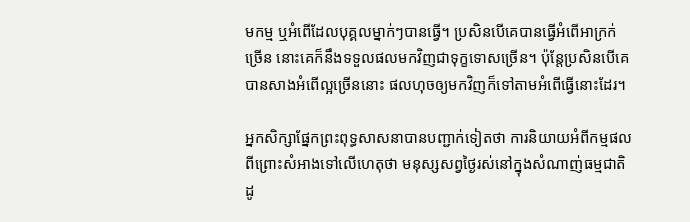មកម្ម ឬអំពើដែលបុគ្គលម្នាក់ៗបានធ្វើ។ ប្រសិនបើគេបានធ្វើអំពើអាក្រក់ច្រើន នោះគេក៏នឹងទទួលផលមកវិញជាទុក្ខទោសច្រើន។ ប៉ុន្តែប្រសិនបើគេបានសាងអំពើល្អច្រើននោះ ផលហុចឲ្យមកវិញក៏ទៅតាមអំពើធ្វើនោះដែរ។

អ្នកសិក្សាផ្នែកព្រះពុទ្ធសាសនាបានបញ្ជាក់ទៀតថា ការនិយាយអំពីកម្មផល ពីព្រោះសំអាងទៅលើហេតុថា មនុស្សសព្វថ្ងៃរស់នៅក្នុងសំណាញ់ធម្មជាតិ ដូ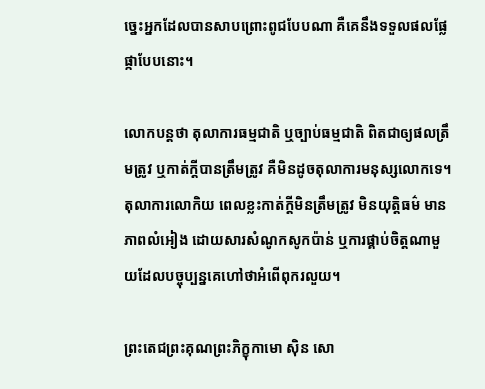ច្នេះអ្នកដែលបានសាបព្រោះពូជបែបណា គឺគេនឹងទទួលផលផ្លែផ្កាបែបនោះ។

លោកបន្តថា តុលាការធម្មជាតិ ឬច្បាប់ធម្មជាតិ ពិតជាឲ្យផលត្រឹមត្រូវ ឬកាត់ក្តីបានត្រឹមត្រូវ គឺមិនដូចតុលាការមនុស្សលោកទេ។ តុលាការលោកិយ ពេលខ្លះកាត់ក្តីមិនត្រឹមត្រូវ មិនយុត្តិធម៌ មានភាពលំអៀង ដោយសារសំណូកសូកប៉ាន់ ឬការផ្គាប់ចិត្តណាមួយដែលបច្ចុប្បន្នគេហៅថាអំពើពុករលួយ។

ព្រះតេជព្រះគុណព្រះភិក្ខុកាមោ ស៊ិន សោ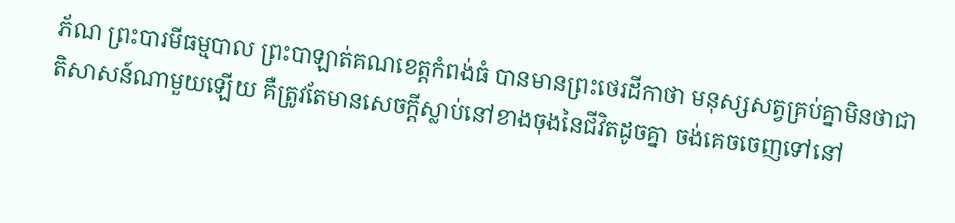ភ័ណ ព្រះបារមីធម្មបាល ព្រះបាឡាត់គណខេត្តកំពង់ធំ បានមានព្រះថេរដីកាថា មនុស្សសត្វគ្រប់គ្នាមិនថាជាតិសាសន៍ណាមួយឡើយ គឺត្រូវតែមានសេចក្ដីស្លាប់នៅខាងចុងនៃជីវិតដូចគ្នា ចង់គេចចេញទៅនៅ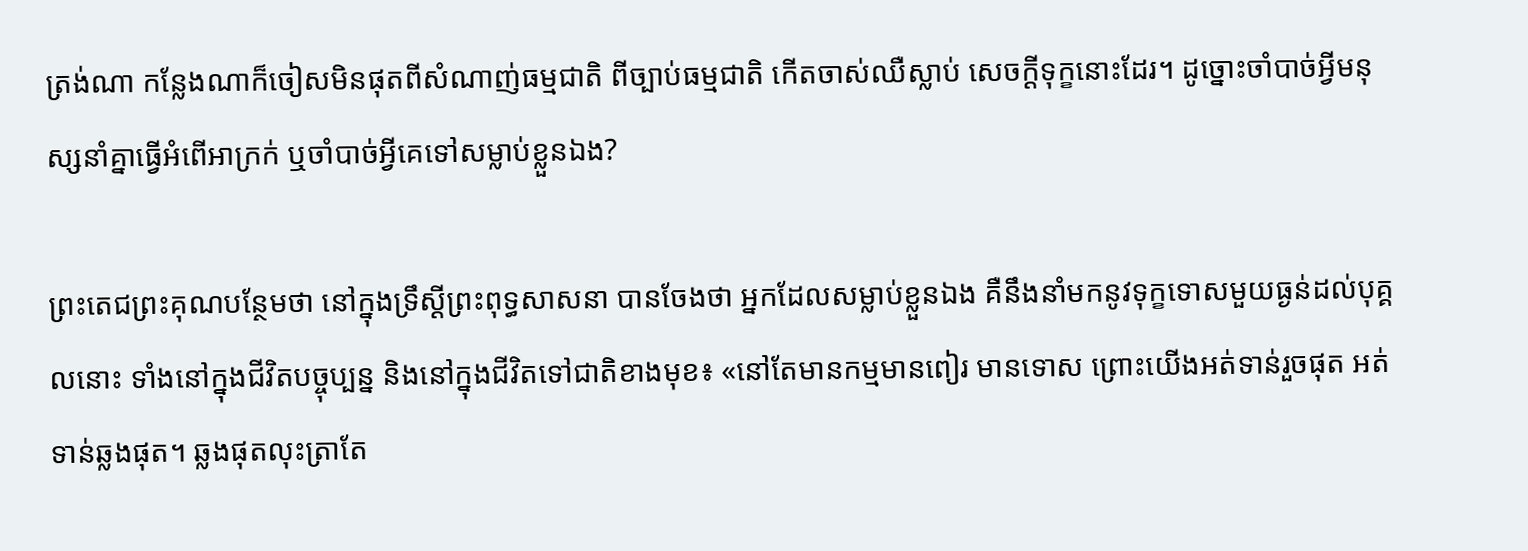ត្រង់ណា កន្លែងណាក៏ចៀសមិនផុតពីសំណាញ់ធម្មជាតិ ពីច្បាប់ធម្មជាតិ កើតចាស់ឈឺស្លាប់ សេចក្ដីទុក្ខនោះដែរ។ ដូច្នោះចាំបាច់អ្វីមនុស្សនាំគ្នាធ្វើអំពើអាក្រក់ ឬចាំបាច់អ្វីគេទៅសម្លាប់ខ្លួនឯង?

ព្រះតេជព្រះគុណបន្ថែមថា នៅក្នុងទ្រឹស្ដីព្រះពុទ្ធសាសនា បានចែងថា អ្នកដែលសម្លាប់ខ្លួនឯង គឺនឹងនាំមកនូវទុក្ខទោសមួយធ្ងន់ដល់បុគ្គលនោះ ទាំងនៅក្នុងជីវិតបច្ចុប្បន្ន និងនៅក្នុងជីវិតទៅជាតិខាងមុខ៖ «នៅតែមានកម្មមានពៀរ មានទោស ព្រោះយើងអត់ទាន់រួចផុត អត់ទាន់ឆ្លងផុត។ ឆ្លងផុតលុះត្រាតែ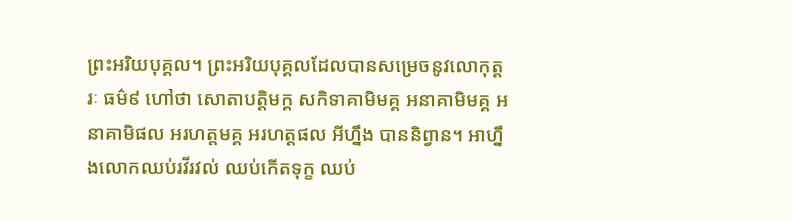ព្រះអរិយបុគ្គល។ ព្រះអរិយបុគ្គលដែលបានសម្រេចនូវលោកុត្តរៈ ធម៌៩ ហៅថា សោតាបត្តិមក្គ សកិទាគាមិមគ្គ អនាគាមិមគ្គ អនាគាមិផល អរហត្តមគ្គ អរហត្តផល អីហ្នឹង បាននិព្វាន។ អាហ្នឹងលោកឈប់រវីរវល់ ឈប់កើតទុក្ខ ឈប់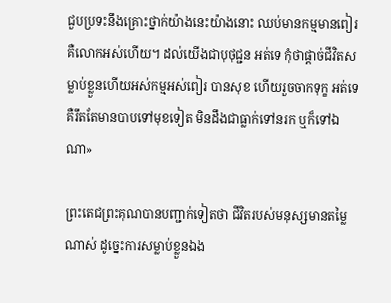ជួបប្រទះនឹងគ្រោះថ្នាក់យ៉ាងនេះយ៉ាងនោះ ឈប់មានកម្មមានពៀរ គឺលោកអស់ហើយ។ ដល់យើងជាបុថុជ្ជន អត់ទេ កុំថាផ្ដាច់ជីវិតសម្លាប់ខ្លួនហើយអស់កម្មអស់ពៀរ បានសុខ ហើយរួចចាកទុក្ខ អត់ទេ គឺរឹតតែមានបាបទៅមុខទៀត មិនដឹងជាធ្លាក់ទៅនរក ឬក៏ទៅឯណា»

ព្រះតេជព្រះគុណបានបញ្ជាក់ទៀតថា ជីវិតរបស់មនុស្សមានតម្លៃណាស់ ដូច្នេះការសម្លាប់ខ្លួនឯង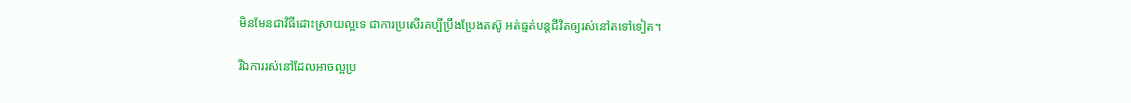មិនមែនជាវិធីដោះស្រាយល្អទេ ជាការប្រសើរគប្បីប្រឹងប្រែងតស៊ូ អត់ធ្មត់បន្តជីវិតឲ្យរស់នៅតទៅទៀត។

រីឯការរស់នៅដែលអាចល្អប្រ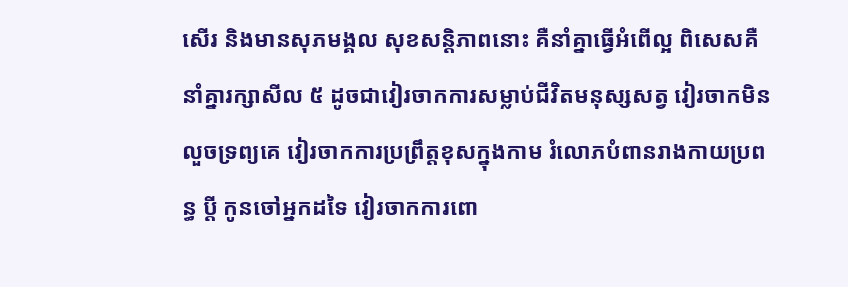សើរ និងមានសុភមង្គល សុខសន្តិភាពនោះ គឺនាំគ្នាធ្វើអំពើល្អ ពិសេសគឺនាំគ្នារក្សាសីល ៥ ដូចជាវៀរចាកការសម្លាប់ជីវិតមនុស្សសត្វ វៀរចាកមិនលួចទ្រព្យគេ វៀរចាកការប្រព្រឹត្តខុសក្នុងកាម រំលោភបំពានរាងកាយប្រពន្ធ ប្តី កូនចៅអ្នកដទៃ វៀរចាកការពោ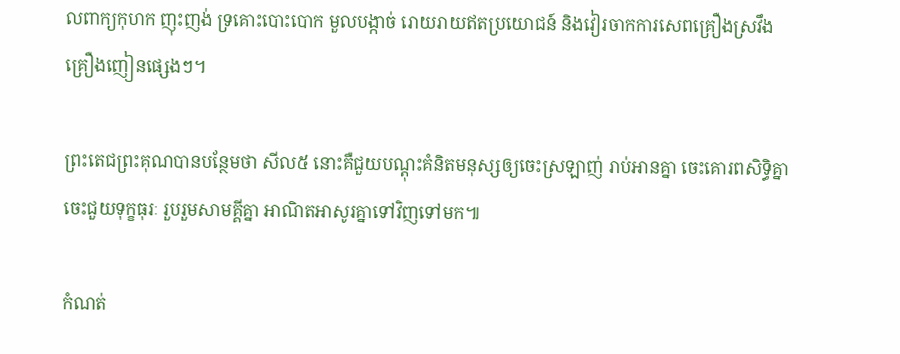លពាក្យកុហក ញុះញង់ ទ្រគោះបោះបោក មួលបង្កាច់ រោយរាយឥតប្រយោជន៍ និងវៀរចាកការសេពគ្រឿងស្រវឹង គ្រឿងញៀនផ្សេងៗ។

ព្រះតេជព្រះគុណបានបន្ថែមថា សីល៥ នោះគឺជួយបណ្ដុះគំនិតមនុស្សឲ្យចេះស្រឡាញ់ រាប់អានគ្នា ចេះគោរពសិទ្ធិគ្នា ចេះជួយទុក្ខធុរៈ រួបរួមសាមគ្គីគ្នា អាណិតអាសូរគ្នាទៅវិញទៅមក៕

កំណត់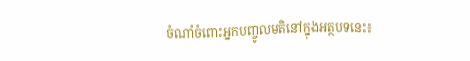ចំណាំចំពោះអ្នកបញ្ចូលមតិនៅក្នុងអត្ថបទនេះ៖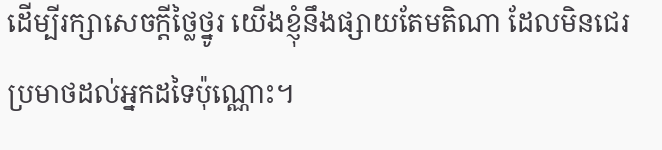ដើម្បីរក្សាសេចក្ដីថ្លៃថ្នូរ យើងខ្ញុំនឹងផ្សាយតែមតិណា ដែលមិនជេរប្រមាថដល់អ្នកដទៃប៉ុណ្ណោះ។